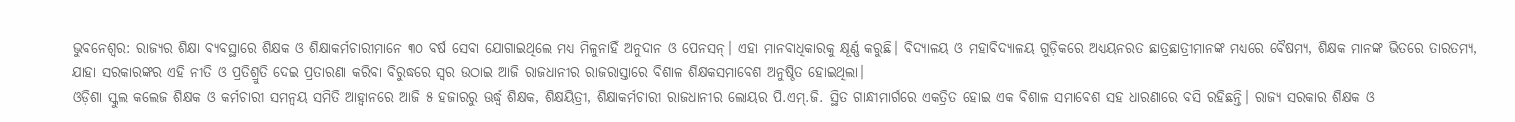ଭୁବନେଶ୍ୱର: ରାଜ୍ୟର ଶିକ୍ଷା ବ୍ୟବସ୍ଥାରେ ଶିକ୍ଷକ ଓ ଶିକ୍ଷାକର୍ମଚାରୀମାନେ ୩୦ ବର୍ଷ ସେବା ଯୋଗାଇଥିଲେ ମଧ୍ୟ ମିଳୁନାହିଁ ଅନୁଦାନ ଓ ପେନସନ୍। ଏହା ମାନବାଧିକାରକୁ କ୍ଷୂର୍ଣ୍ଣ କରୁଛି। ବିଦ୍ୟାଳୟ ଓ ମହାବିଦ୍ୟାଳୟ ଗୁଡ଼ିକରେ ଅଧ୍ୟୟନରତ ଛାତ୍ରଛାତ୍ରୀମାନଙ୍କ ମଧ୍ୟରେ ବୈଷମ୍ୟ, ଶିକ୍ଷକ ମାନଙ୍କ ଭିତରେ ତାରତମ୍ୟ, ଯାହା ସରକାରଙ୍କର ଏହି ନୀତି ଓ ପ୍ରତିଶ୍ରୁତି ଦେଇ ପ୍ରତାରଣା କରିବା ବିରୁଦ୍ଧରେ ସ୍ୱର ଉଠାଇ ଆଜି ରାଜଧାନୀର ରାଜରାସ୍ତାରେ ବିଶାଳ ଶିକ୍ଷକସମାବେଶ ଅନୁଷ୍ଠିତ ହୋଇଥିଲା।
ଓଡ଼ିଶା ସ୍କୁଲ କଲେଜ ଶିକ୍ଷକ ଓ କର୍ମଚାରୀ ସମନ୍ୱୟ ସମିତି ଆହ୍ୱାନରେ ଆଜି ୫ ହଜାରରୁ ଊର୍ଦ୍ଧ୍ୱ ଶିକ୍ଷକ, ଶିକ୍ଷୟିତ୍ରୀ, ଶିକ୍ଷାକର୍ମଚାରୀ ରାଜଧାନୀର ଲୋୟର ପି.ଏମ୍.ଜି. ସ୍ଥିତ ଗାନ୍ଧୀମାର୍ଗରେ ଏକତ୍ରିତ ହୋଇ ଏକ ବିଶାଳ ସମାବେଶ ସହ ଧାରଣାରେ ବସି ରହିଛନ୍ତି। ରାଜ୍ୟ ସରକାର ଶିକ୍ଷକ ଓ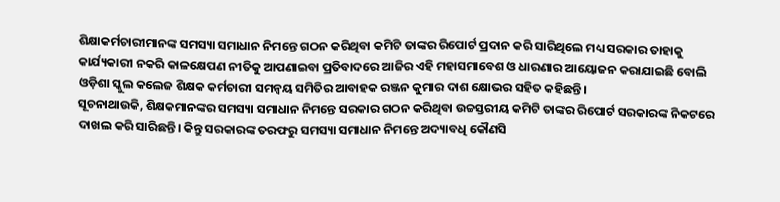ଶିକ୍ଷାକର୍ମଚାରୀମାନଙ୍କ ସମସ୍ୟା ସମାଧାନ ନିମନ୍ତେ ଗଠନ କରିଥିବା କମିଟି ତାଙ୍କର ରିପୋର୍ଟ ପ୍ରଦାନ କରି ସାରିଥିଲେ ମଧ୍ୟ ସରକାର ତାହାକୁ କାର୍ଯ୍ୟକାରୀ ନକରି କାଳକ୍ଷେପଣ ନୀତିକୁ ଆପଣାଇବା ପ୍ରତିବାଦରେ ଆଜିର ଏହି ମହାସମାବେଶ ଓ ଧାରଣାର ଆୟୋଜନ କରାଯାଇଛି ବୋଲି ଓଡ଼ିଶା ସ୍କୁଲ କଲେଜ ଶିକ୍ଷକ କର୍ମଚାରୀ ସମନ୍ୱୟ ସମିତିର ଆବାହକ ରଞ୍ଜନ କୁମାର ଦାଶ କ୍ଷୋଭର ସହିତ କହିଛନ୍ତି।
ସୂଚନାଥାଉକି, ଶିକ୍ଷକମାନଙ୍କର ସମସ୍ୟା ସମାଧାନ ନିମନ୍ତେ ସରକାର ଗଠନ କରିଥିବା ଉଚ୍ଚସ୍ତରୀୟ କମିଟି ତାଙ୍କର ରିପୋର୍ଟ ସରକାରଙ୍କ ନିକଟରେ ଦାଖଲ କରି ସାରିଛନ୍ତି। କିନ୍ତୁ ସରକାରଙ୍କ ତରଫରୁ ସମସ୍ୟା ସମାଧାନ ନିମନ୍ତେ ଅଦ୍ୟାବଧି କୌଣସି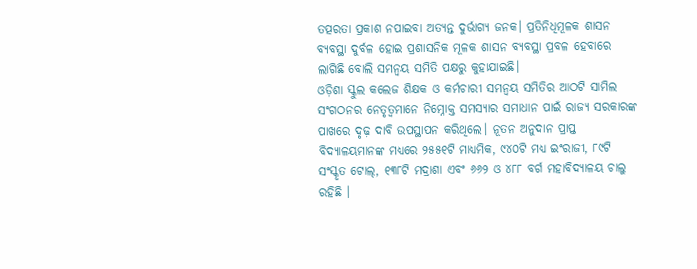ତତ୍ପରତା ପ୍ରକାଶ ନପାଇବା ଅତ୍ୟନ୍ତ ଦୁର୍ଭାଗ୍ୟ ଜନକ। ପ୍ରତିନିଧିମୂଳକ ଶାସନ ବ୍ୟବସ୍ଥା ଦୁର୍ବଳ ହୋଇ ପ୍ରଶାସନିକ ମୂଳକ ଶାସନ ବ୍ୟବସ୍ଥା ପ୍ରବଳ ହେବାରେ ଲାଗିଛି ବୋଲି ସମନ୍ୱୟ ସମିତି ପକ୍ଷରୁ କୁହାଯାଇଛି।
ଓଡ଼ିଶା ସ୍କୁଲ କଲେଜ ଶିକ୍ଷକ ଓ କର୍ମଚାରୀ ସମନ୍ୱୟ ସମିତିର ଆଠଟି ସାମିଲ ସଂଗଠନର ନେତୃତ୍ୱମାନେ ନିମ୍ନୋକ୍ତ ସମସ୍ୟାର ସମାଧାନ ପାଇଁ ରାଜ୍ୟ ସରକାରଙ୍କ ପାଖରେ ଦୃଢ଼ ଦାବି ଉପସ୍ଥାପନ କରିଥିଲେ। ନୂତନ ଅନୁଦାନ ପ୍ରାପ୍ତ ବିଦ୍ୟାଳୟମାନଙ୍କ ମଧ୍ୟରେ ୨୫୫୧ଟି ମାଧ୍ୟମିକ, ୯୪୦ଟି ମଧ୍ୟ ଇଂରାଜୀ, ୮୯ଟି ସଂସ୍କୃତ ଟୋଲ୍, ୧୩୮ଟି ମଦ୍ରାଶା ଏବଂ ୬୬୨ ଓ ୪୮୮ ବର୍ଗ ମହାବିଦ୍ୟାଳୟ ଚାଲୁ ରହିଛି ।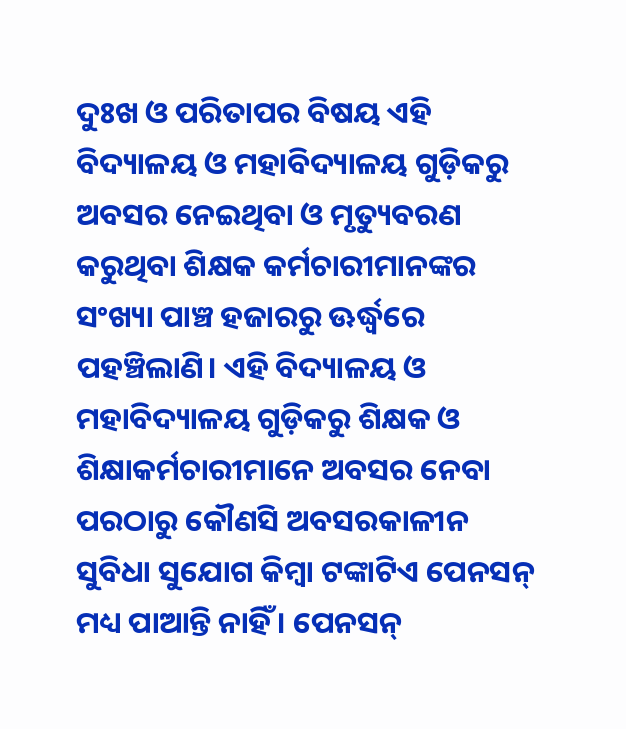ଦୁଃଖ ଓ ପରିତାପର ବିଷୟ ଏହି ବିଦ୍ୟାଳୟ ଓ ମହାବିଦ୍ୟାଳୟ ଗୁଡ଼ିକରୁ ଅବସର ନେଇଥିବା ଓ ମୃତ୍ୟୁବରଣ କରୁଥିବା ଶିକ୍ଷକ କର୍ମଚାରୀମାନଙ୍କର ସଂଖ୍ୟା ପାଞ୍ଚ ହଜାରରୁ ଊର୍ଦ୍ଧ୍ୱରେ ପହଞ୍ଚିଲାଣି। ଏହି ବିଦ୍ୟାଳୟ ଓ ମହାବିଦ୍ୟାଳୟ ଗୁଡ଼ିକରୁ ଶିକ୍ଷକ ଓ ଶିକ୍ଷାକର୍ମଚାରୀମାନେ ଅବସର ନେବା ପରଠାରୁ କୌଣସି ଅବସରକାଳୀନ ସୁବିଧା ସୁଯୋଗ କିମ୍ବା ଟଙ୍କାଟିଏ ପେନସନ୍ ମଧ୍ୟ ପାଆନ୍ତି ନାହିଁ । ପେନସନ୍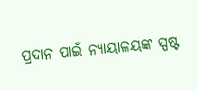ପ୍ରଦାନ ପାଇଁ ନ୍ୟାୟାଳୟଙ୍କ ସ୍ପଷ୍ଟ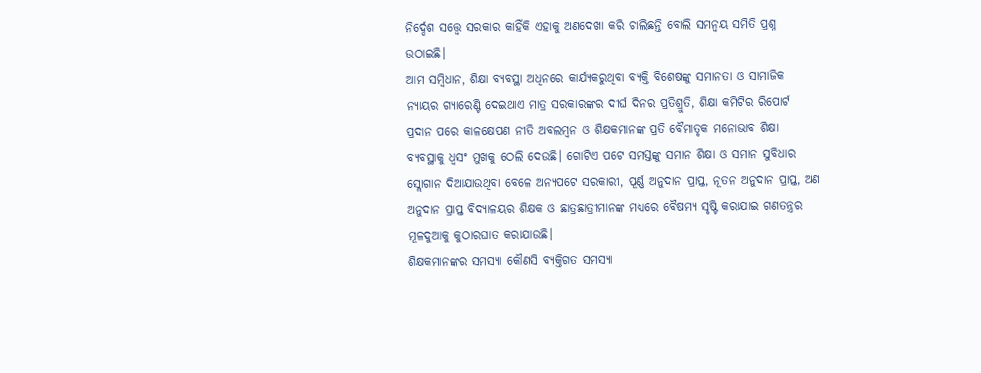ନିର୍ଦ୍ଦେଶ ସତ୍ତ୍ୱେ ସରକାର କାହିଁକି ଏହାକୁ ଅଣଦେଖା କରି ଚାଲିଛନ୍ତି ବୋଲି ସମନ୍ୱୟ ସମିତି ପ୍ରଶ୍ନ ଉଠାଇଛି।
ଆମ ସମ୍ବିଧାନ, ଶିକ୍ଷା ବ୍ୟବସ୍ଥା ଅଧିନରେ କାର୍ଯ୍ୟକରୁଥିବା ବ୍ୟକ୍ତି ବିଶେଷଙ୍କୁ ସମାନତା ଓ ସାମାଜିକ ନ୍ୟାୟର ଗ୍ୟାରେଣ୍ଟି ଦେଇଥାଏ ମାତ୍ର ସରକାରଙ୍କର ଦୀର୍ଘ ଦିନର ପ୍ରତିଶ୍ରୁତି, ଶିକ୍ଷା କମିଟିର ରିପୋର୍ଟ ପ୍ରଦାନ ପରେ କାଳକ୍ଷେପଣ ନୀତି ଅବଲମ୍ବନ ଓ ଶିକ୍ଷକମାନଙ୍କ ପ୍ରତି ବୈମାତୃକ ମନୋଭାବ ଶିକ୍ଷା ବ୍ୟବସ୍ଥାକୁ ଧ୍ୱସଂ ମୁଖକୁ ଠେଲି ଦେଉଛି। ଗୋଟିଏ ପଟେ ସମସ୍ତଙ୍କୁ ସମାନ ଶିକ୍ଷା ଓ ସମାନ ସୁବିଧାର ସ୍ଲୋଗାନ ଦିଆଯାଉଥିବା ବେଳେ ଅନ୍ୟପଟେ ସରକାରୀ, ପୂର୍ଣ୍ଣ ଅନୁଦାନ ପ୍ରାପ୍ତ, ନୂତନ ଅନୁଦାନ ପ୍ରାପ୍ତ, ଅଣ ଅନୁଦାନ ପ୍ରାପ୍ତ ବିଦ୍ୟାଳୟର ଶିକ୍ଷକ ଓ ଛାତ୍ରଛାତ୍ରୀମାନଙ୍କ ମଧ୍ୟରେ ବୈଷମ୍ୟ ସୃଷ୍ଟି କରାଯାଇ ଗଣତନ୍ତ୍ରର ମୂଳଦୁଆକୁ କୁଠାରଘାତ କରାଯାଉଛି।
ଶିକ୍ଷକମାନଙ୍କର ସମସ୍ୟା କୌଣସି ବ୍ୟକ୍ତିଗତ ସମସ୍ୟା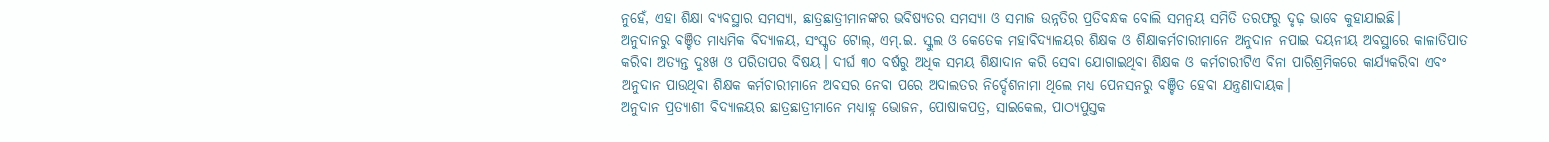ନୁହେଁ, ଏହା ଶିକ୍ଷା ବ୍ୟବସ୍ଥାର ସମସ୍ୟା, ଛାତ୍ରଛାତ୍ରୀମାନଙ୍କର ଭବିଷ୍ୟତର ସମସ୍ୟା ଓ ସମାଜ ଉନ୍ନତିର ପ୍ରତିବନ୍ଧକ ବୋଲି ସମନ୍ୱୟ ସମିତି ତରଫରୁ ଦୃଢ଼ ଭାବେ କୁହାଯାଇଛି।
ଅନୁଦାନରୁ ବଞ୍ଚିତ ମାଧ୍ୟମିକ ବିଦ୍ୟାଳୟ, ସଂସ୍କୃତ ଟୋଲ୍, ଏମ୍.ଇ. ସ୍କୁଲ ଓ କେତେକ ମହାବିଦ୍ୟାଳୟର ଶିକ୍ଷକ ଓ ଶିକ୍ଷାକର୍ମଚାରୀମାନେ ଅନୁଦାନ ନପାଇ ଦୟନୀୟ ଅବସ୍ଥାରେ କାଳାତିପାତ କରିବା ଅତ୍ୟନ୍ତ ଦୁଃଖ ଓ ପରିତାପର ବିଷୟ। ଦୀର୍ଘ ୩୦ ବର୍ଷରୁ ଅଧିକ ସମୟ ଶିକ୍ଷାଦାନ କରି ସେବା ଯୋଗାଇଥିବା ଶିକ୍ଷକ ଓ କର୍ମଚାରୀଟିଏ ବିନା ପାରିଶ୍ରମିକରେ କାର୍ଯ୍ୟକରିବା ଏବଂ ଅନୁଦାନ ପାଉଥିବା ଶିକ୍ଷକ କର୍ମଚାରୀମାନେ ଅବସର ନେବା ପରେ ଅଦାଲତର ନିର୍ଦ୍ଦେଶନାମା ଥିଲେ ମଧ୍ୟ ପେନସନରୁ ବଞ୍ଚିତ ହେବା ଯନ୍ତ୍ରଣାଦାୟକ।
ଅନୁଦାନ ପ୍ରତ୍ୟାଶୀ ବିଦ୍ୟାଳୟର ଛାତ୍ରଛାତ୍ରୀମାନେ ମଧ୍ୟାହ୍ନ ଭୋଜନ, ପୋଷାକପତ୍ର, ସାଇକେଲ, ପାଠ୍ୟପୁସ୍ତକ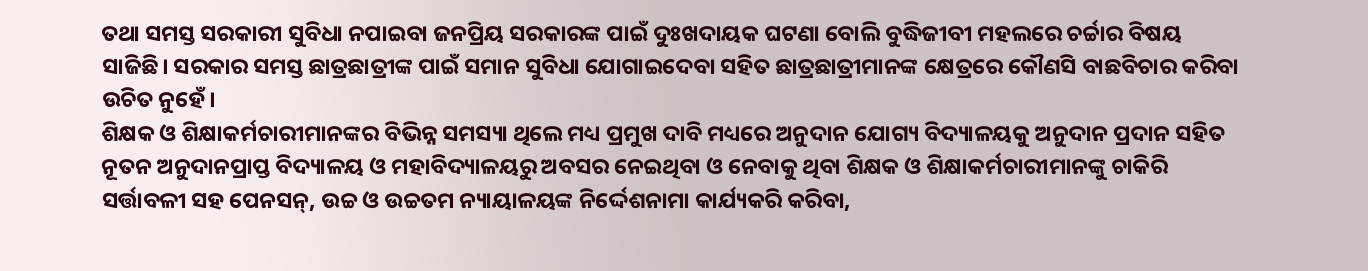ତଥା ସମସ୍ତ ସରକାରୀ ସୁବିଧା ନପାଇବା ଜନପ୍ରିୟ ସରକାରଙ୍କ ପାଇଁ ଦୁଃଖଦାୟକ ଘଟଣା ବୋଲି ବୁଦ୍ଧିଜୀବୀ ମହଲରେ ଚର୍ଚ୍ଚାର ବିଷୟ ସାଜିଛି। ସରକାର ସମସ୍ତ ଛାତ୍ରଛାତ୍ରୀଙ୍କ ପାଇଁ ସମାନ ସୁବିଧା ଯୋଗାଇଦେବା ସହିତ ଛାତ୍ରଛାତ୍ରୀମାନଙ୍କ କ୍ଷେତ୍ରରେ କୌଣସି ବାଛବିଚାର କରିବା ଉଚିତ ନୁହେଁ।
ଶିକ୍ଷକ ଓ ଶିକ୍ଷାକର୍ମଚାରୀମାନଙ୍କର ବିଭିନ୍ନ ସମସ୍ୟା ଥିଲେ ମଧ୍ୟ ପ୍ରମୁଖ ଦାବି ମଧ୍ୟରେ ଅନୁଦାନ ଯୋଗ୍ୟ ବିଦ୍ୟାଳୟକୁ ଅନୁଦାନ ପ୍ରଦାନ ସହିତ ନୂତନ ଅନୁଦାନପ୍ରାପ୍ତ ବିଦ୍ୟାଳୟ ଓ ମହାବିଦ୍ୟାଳୟରୁ ଅବସର ନେଇଥିବା ଓ ନେବାକୁ ଥିବା ଶିକ୍ଷକ ଓ ଶିକ୍ଷାକର୍ମଚାରୀମାନଙ୍କୁ ଚାକିରି ସର୍ତ୍ତାବଳୀ ସହ ପେନସନ୍, ଉଚ୍ଚ ଓ ଉଚ୍ଚତମ ନ୍ୟାୟାଳୟଙ୍କ ନିର୍ଦ୍ଦେଶନାମା କାର୍ଯ୍ୟକରି କରିବା,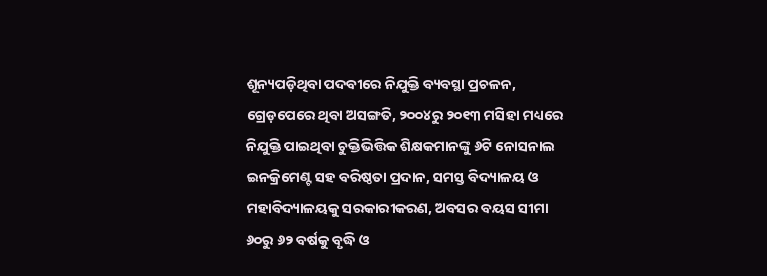ଶୂନ୍ୟପଡ଼ିଥିବା ପଦବୀରେ ନିଯୁକ୍ତି ବ୍ୟବସ୍ଥା ପ୍ରଚଳନ, ଗ୍ରେଡ଼ପେରେ ଥିବା ଅସଙ୍ଗତି, ୨୦୦୪ରୁ ୨୦୧୩ ମସିହା ମଧ୍ୟରେ ନିଯୁକ୍ତି ପାଇଥିବା ଚୁକ୍ତିଭିତ୍ତିକ ଶିକ୍ଷକମାନଙ୍କୁ ୬ଟି ନୋସନାଲ ଇନକ୍ରିମେଣ୍ଟ ସହ ବରିଷ୍ଠତା ପ୍ରଦାନ, ସମସ୍ତ ବିଦ୍ୟାଳୟ ଓ ମହାବିଦ୍ୟାଳୟକୁ ସରକାରୀକରଣ, ଅବସର ବୟସ ସୀମା ୬୦ରୁ ୬୨ ବର୍ଷକୁ ବୃଦ୍ଧି ଓ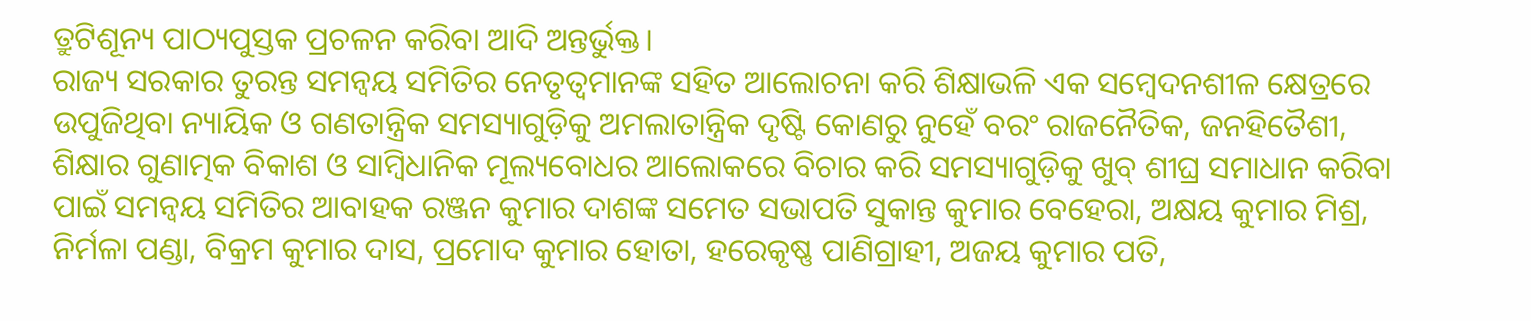ତ୍ରୁଟିଶୂନ୍ୟ ପାଠ୍ୟପୁସ୍ତକ ପ୍ରଚଳନ କରିବା ଆଦି ଅନ୍ତର୍ଭୁକ୍ତ।
ରାଜ୍ୟ ସରକାର ତୁରନ୍ତ ସମନ୍ୱୟ ସମିତିର ନେତୃତ୍ୱମାନଙ୍କ ସହିତ ଆଲୋଚନା କରି ଶିକ୍ଷାଭଳି ଏକ ସମ୍ବେଦନଶୀଳ କ୍ଷେତ୍ରରେ ଉପୁଜିଥିବା ନ୍ୟାୟିକ ଓ ଗଣତାନ୍ତ୍ରିକ ସମସ୍ୟାଗୁଡ଼ିକୁ ଅମଲାତାନ୍ତ୍ରିକ ଦୃଷ୍ଟି କୋଣରୁ ନୁହେଁ ବରଂ ରାଜନୈତିକ, ଜନହିତୈଶୀ, ଶିକ୍ଷାର ଗୁଣାତ୍ମକ ବିକାଶ ଓ ସାମ୍ବିଧାନିକ ମୂଲ୍ୟବୋଧର ଆଲୋକରେ ବିଚାର କରି ସମସ୍ୟାଗୁଡ଼ିକୁ ଖୁବ୍ ଶୀଘ୍ର ସମାଧାନ କରିବା ପାଇଁ ସମନ୍ୱୟ ସମିତିର ଆବାହକ ରଞ୍ଜନ କୁମାର ଦାଶଙ୍କ ସମେତ ସଭାପତି ସୁକାନ୍ତ କୁମାର ବେହେରା, ଅକ୍ଷୟ କୁମାର ମିଶ୍ର, ନିର୍ମଳା ପଣ୍ଡା, ବିକ୍ରମ କୁମାର ଦାସ, ପ୍ରମୋଦ କୁମାର ହୋତା, ହରେକୃଷ୍ଣ ପାଣିଗ୍ରାହୀ, ଅଜୟ କୁମାର ପତି,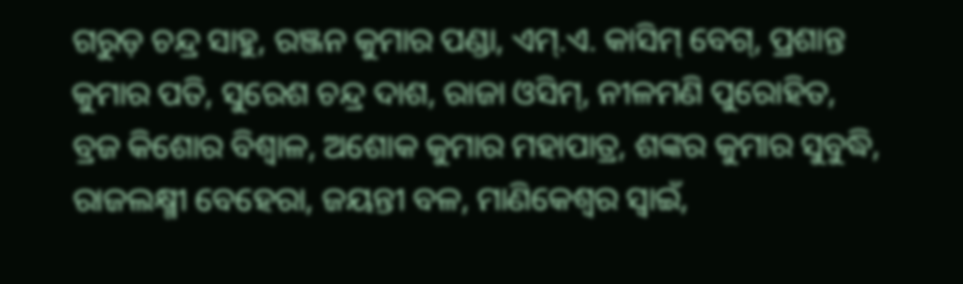ଗରୁଡ଼ ଚନ୍ଦ୍ର ସାହୁ, ରଞ୍ଜନ କୁମାର ପଣ୍ଡା, ଏମ୍.ଏ. କାସିମ୍ ବେଗ୍, ପ୍ରଶାନ୍ତ କୁମାର ପତି, ସୁରେଶ ଚନ୍ଦ୍ର ଦାଶ, ରାଜା ଓସିମ୍, ନୀଳମଣି ପୁରୋହିତ, ବ୍ରଜ କିଶୋର ବିଶ୍ୱାଳ, ଅଶୋକ କୁମାର ମହାପାତ୍ର, ଶଙ୍କର କୁମାର ସୁବୁଦ୍ଧି, ରାଜଲକ୍ଷ୍ମୀ ବେହେରା, ଜୟନ୍ତୀ ବଳ, ମାଣିକେଶ୍ୱର ସ୍ୱାଇଁ,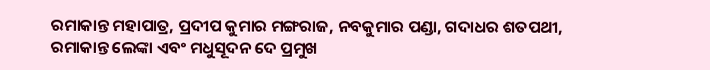ରମାକାନ୍ତ ମହାପାତ୍ର, ପ୍ରଦୀପ କୁମାର ମଙ୍ଗରାଜ, ନବକୁମାର ପଣ୍ଡା, ଗଦାଧର ଶତପଥୀ, ରମାକାନ୍ତ ଲେଙ୍କା ଏବଂ ମଧୁସୂଦନ ଦେ ପ୍ରମୁଖ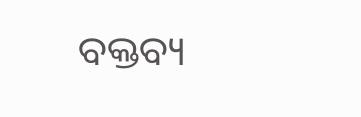ବକ୍ତବ୍ୟ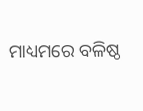ମାଧ୍ୟମରେ ବଳିଷ୍ଠ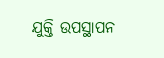ଯୁକ୍ତି ଉପସ୍ଥାପନ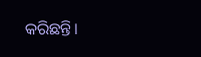କରିଛନ୍ତି।